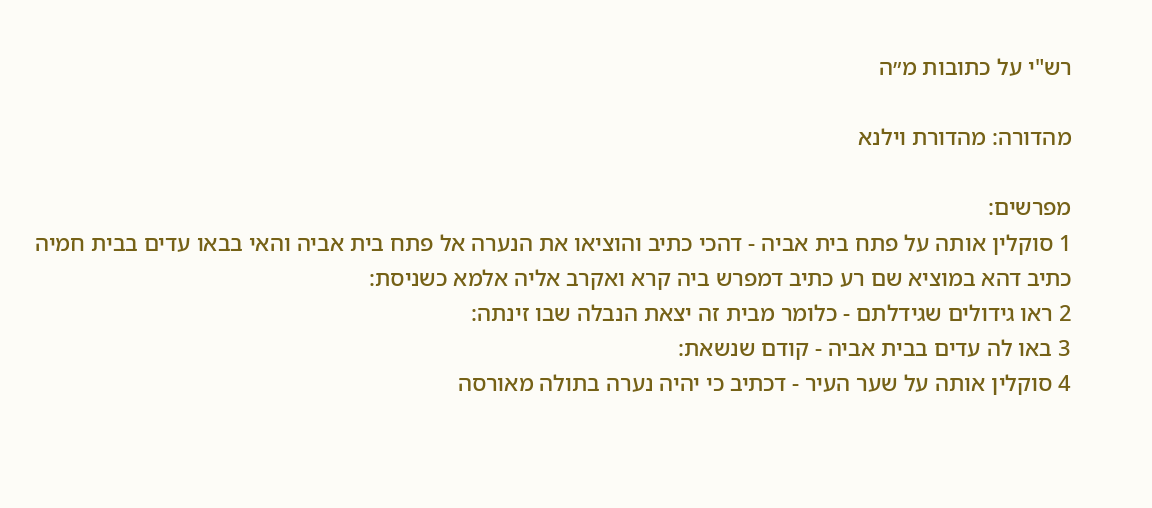רש"י על כתובות מ״ה

מהדורה: מהדורת וילנא

מפרשים:
1 סוקלין אותה על פתח בית אביה - דהכי כתיב והוציאו את הנערה אל פתח בית אביה והאי בבאו עדים בבית חמיה כתיב דהא במוציא שם רע כתיב דמפרש ביה קרא ואקרב אליה אלמא כשניסת:
2 ראו גידולים שגידלתם - כלומר מבית זה יצאת הנבלה שבו זינתה:
3 באו לה עדים בבית אביה - קודם שנשאת:
4 סוקלין אותה על שער העיר - דכתיב כי יהיה נערה בתולה מאורסה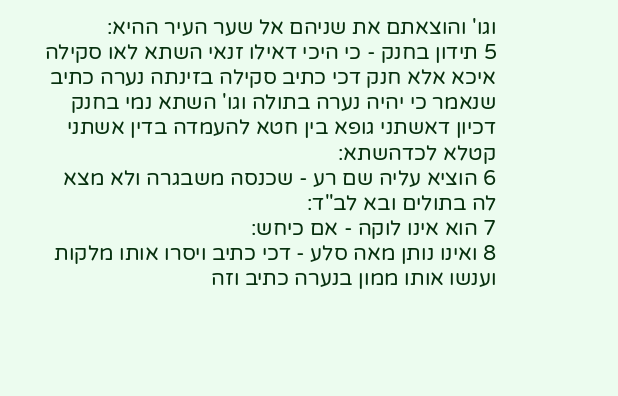וגו' והוצאתם את שניהם אל שער העיר ההיא:
5 תידון בחנק - כי היכי דאילו זנאי השתא לאו סקילה איכא אלא חנק דכי כתיב סקילה בזינתה נערה כתיב שנאמר כי יהיה נערה בתולה וגו' השתא נמי בחנק דכיון דאשתני גופא בין חטא להעמדה בדין אשתני קטלא לכדהשתא:
6 הוציא עליה שם רע - שכנסה משבגרה ולא מצא לה בתולים ובא לב"ד:
7 הוא אינו לוקה - אם כיחש:
8 ואינו נותן מאה סלע - דכי כתיב ויסרו אותו מלקות וענשו אותו ממון בנערה כתיב וזה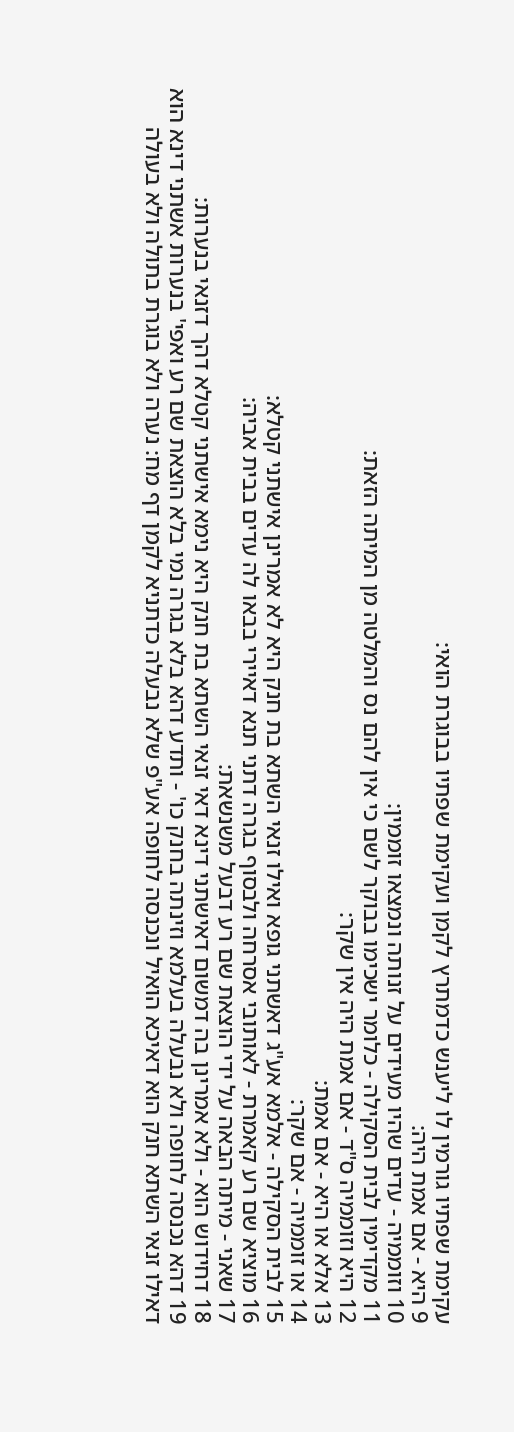עקימת שפתיו גורמין לו ליענש כדמתרץ לקמן ועקימת שפתיו בבוגרת הואי:
9 היא - אם אמת היה:
10 וזוממיה - עדים שהיו מעידים על זנותה ונמצאו זוממין:
11 מקדימין לבית הסקילה - כלומר ישכימו בבוקר לשם כי אין להם נס והמלטה מן המיתה הזאת:
12 היא וזוממיה ס"ד - אם אמת היה אין שקר:
13 אלא או היא - אם אמת:
14 או זוממיה - אם שקר:
15 לבית הסקילה - אלמא אע"ג דאשתני גופא ואילו זנאי השתא בת חנק היא לא אמרינן אישתני קטלא:
16 מוציא שם רע קאמרת - לאותובי אסרחה ולבסוף בגרה דתני תנא דאיירי בבאו לה עדים בבית אביה:
17 שאני - מיתה הבאה על ידי הוצאת שם רע דבעל משנשאת:
18 דחידוש הוא - ולא אמרינן בה דמשום דאישתני דינא דאי זנאי השתא בת חנק היא נימא אישתני קטלא דהך דזנאי בנערות:
19 דהא נכנסה לחופה ולא נבעלה בעלמא וזינתה בחנק כו' - ותדע דהא בלא בגרה נמי בלא הוצאת שם רע ואפי' בנערות אשתני דינא הוא דאילו זנאי השתא חנק הוא דאיכא הואיל ונכנסה לחופה אע"פ שלא נבעלה כדתניא לקמן דף מח: נערה ולא בוגרת בתולה ולא בעולה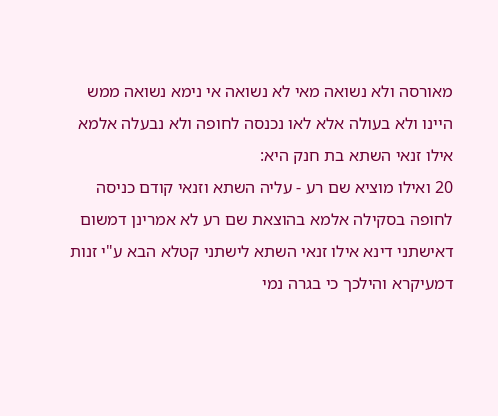מאורסה ולא נשואה מאי לא נשואה אי נימא נשואה ממש היינו ולא בעולה אלא לאו נכנסה לחופה ולא נבעלה אלמא אילו זנאי השתא בת חנק היא:
20 ואילו מוציא שם רע - עליה השתא וזנאי קודם כניסה לחופה בסקילה אלמא בהוצאת שם רע לא אמרינן דמשום דאישתני דינא אילו זנאי השתא לישתני קטלא הבא ע"י זנות דמעיקרא והילכך כי בגרה נמי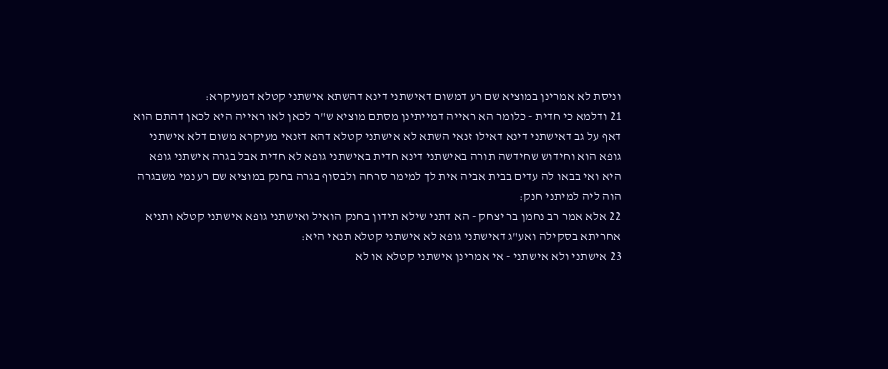וניסת לא אמרינן במוציא שם רע דמשום דאישתני דינא דהשתא אישתני קטלא דמעיקרא:
21 ודלמא כי חדית - כלומר הא ראייה דמייתינן מסתם מוציא ש"ר לכאן לאו ראייה היא לכאן דהתם הוא דאף על גב דאישתני דינא דאילו זנאי השתא לא אישתני קטלא דהא דזנאי מעיקרא משום דלא אישתני גופא הוא וחידוש שחידשה תורה באישתני דינא חדית באישתני גופא לא חדית אבל בגרה אישתני גופא היא ואי בבאו לה עדים בבית אביה אית לך למימר סרחה ולבסוף בגרה בחנק במוציא שם רע נמי משבגרה הוה ליה למיתני חנק:
22 אלא אמר רב נחמן בר יצחק - הא דתני שילא תידון בחנק הואיל ואישתני גופא אישתני קטלא ותניא אחריתא בסקילה ואע"ג דאישתני גופא לא אישתני קטלא תנאי היא:
23 אישתני ולא אישתני - אי אמרינן אישתני קטלא או לא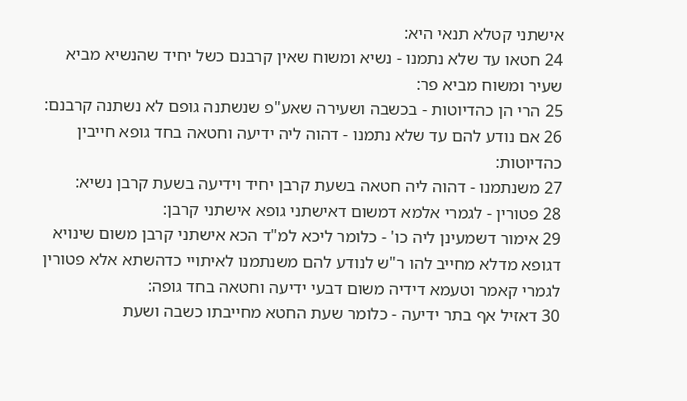אישתני קטלא תנאי היא:
24 חטאו עד שלא נתמנו - נשיא ומשוח שאין קרבנם כשל יחיד שהנשיא מביא שעיר ומשוח מביא פר:
25 הרי הן כהדיוטות - בכשבה ושעירה שאע"פ שנשתנה גופם לא נשתנה קרבנם:
26 אם נודע להם עד שלא נתמנו - דהוה ליה ידיעה וחטאה בחד גופא חייבין כהדיוטות:
27 משנתמנו - דהוה ליה חטאה בשעת קרבן יחיד וידיעה בשעת קרבן נשיא:
28 פטורין - לגמרי אלמא דמשום דאישתני גופא אישתני קרבן:
29 אימור דשמעינן ליה כו' - כלומר ליכא למ"ד הכא אישתני קרבן משום שינויא דגופא מדלא מחייב להו ר"ש לנודע להם משנתמנו לאיתויי כדהשתא אלא פטורין לגמרי קאמר וטעמא דידיה משום דבעי ידיעה וחטאה בחד גופה:
30 דאזיל אף בתר ידיעה - כלומר שעת החטא מחייבתו כשבה ושעת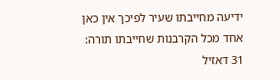ידיעה מחייבתו שעיר לפיכך אין כאן אחד מכל הקרבנות שחייבתו תורה:
31 דאזיל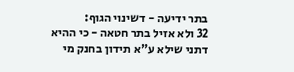בתר ידיעה - דשינוי הגוף:
32 ולא אזיל בתר חטאה - כי ההיא דתני שילא ע"א תידון בחנק מי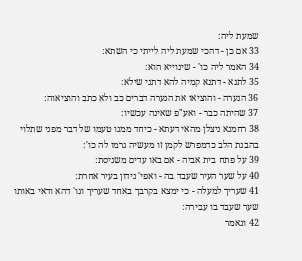שמעת ליה:
33 אם כן - דהכי שמעת ליה לייתי כי השתא:
34 האמר ליה כו' - שינוייא הוא:
35 לתנא - דתנא קמיה להא דתני שילא:
36 הנערה - והוציאו את הנערה דברים כב ולא כתב והוציאוה:
37 שהיתה כבר - ואע"פ שאינה עכשיו:
38 רחמנא ניצלן מהאי דעתא - כיחד ממנו טעמו של דבר מפני שתלוי בהבנת הלב כדמפרש לקמן זו מעשיה גרמו לה כו':
39 על פתח בית אביה - אם באו עדים משניסת:
40 על שער העיר שעבד בה - ואפי' נידון בעיר אחרת:
41 שעריך למעלה - כי ימצא בקרבך באחד שעריך וגו' דהא ודאי באותו שער שעבד בו עבירה:
42 ונאמר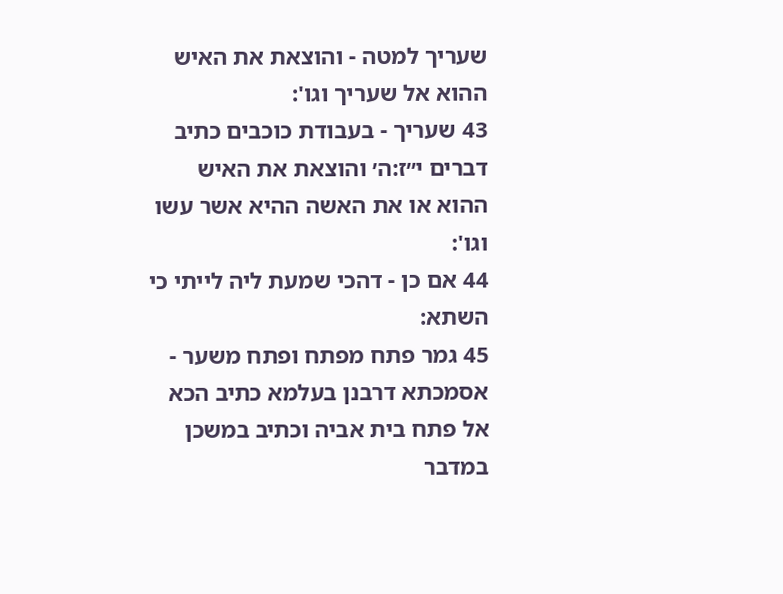שעריך למטה - והוצאת את האיש ההוא אל שעריך וגו':
43 שעריך - בעבודת כוכבים כתיב דברים י״ז:ה׳ והוצאת את האיש ההוא או את האשה ההיא אשר עשו וגו':
44 אם כן - דהכי שמעת ליה לייתי כי השתא:
45 גמר פתח מפתח ופתח משער - אסמכתא דרבנן בעלמא כתיב הכא אל פתח בית אביה וכתיב במשכן במדבר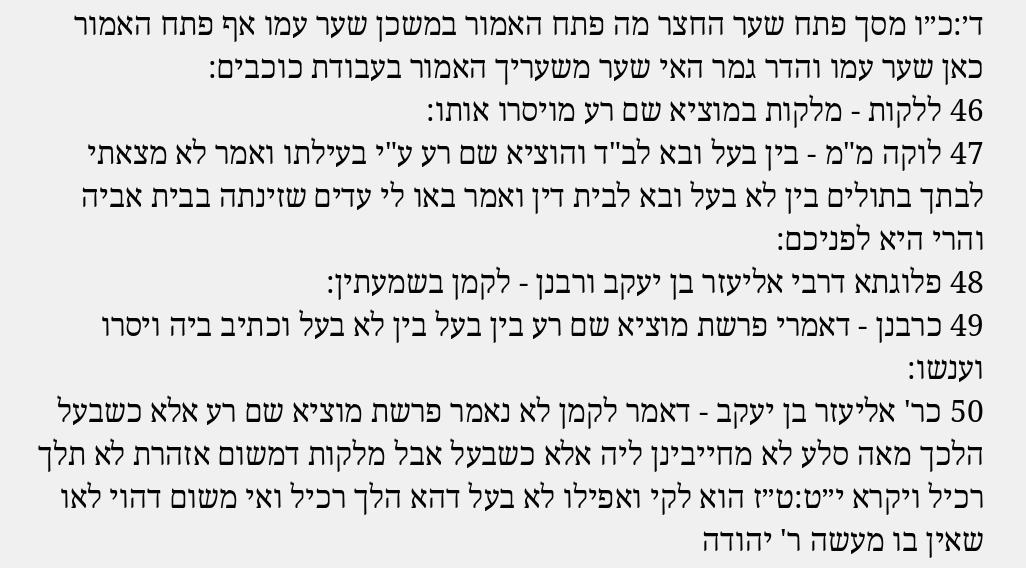ד׳:כ״ו מסך פתח שער החצר מה פתח האמור במשכן שער עמו אף פתח האמור כאן שער עמו והדר גמר האי שער משעריך האמור בעבודת כוכבים:
46 ללקות - מלקות במוציא שם רע מויסרו אותו:
47 לוקה מ"מ - בין בעל ובא לב"ד והוציא שם רע ע"י בעילתו ואמר לא מצאתי לבתך בתולים בין לא בעל ובא לבית דין ואמר באו לי עדים שזינתה בבית אביה והרי היא לפניכם:
48 פלוגתא דרבי אליעזר בן יעקב ורבנן - לקמן בשמעתין:
49 כרבנן - דאמרי פרשת מוציא שם רע בין בעל בין לא בעל וכתיב ביה ויסרו וענשו:
50 כר' אליעזר בן יעקב - דאמר לקמן לא נאמר פרשת מוציא שם רע אלא כשבעל הלכך מאה סלע לא מחייבינן ליה אלא כשבעל אבל מלקות דמשום אזהרת לא תלך רכיל ויקרא י״ט:ט״ז הוא לקי ואפילו לא בעל דהא הלך רכיל ואי משום דהוי לאו שאין בו מעשה ר' יהודה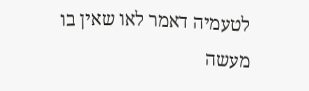לטעמיה דאמר לאו שאין בו מעשה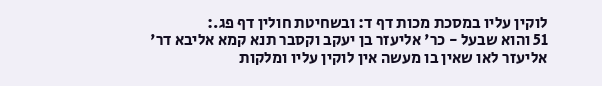לוקין עליו במסכת מכות דף ד: ובשחיטת חולין דף פג.:
51 והוא שבעל - כר' אליעזר בן יעקב וקסבר תנא קמא אליבא דר' אליעזר לאו שאין בו מעשה אין לוקין עליו ומלקות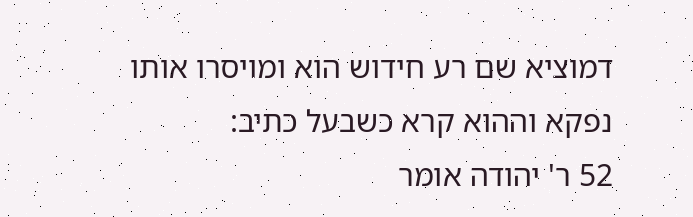דמוציא שם רע חידוש הוא ומויסרו אותו נפקא וההוא קרא כשבעל כתיב:
52 ר' יהודה אומר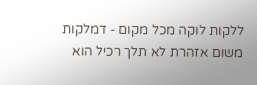ללקות לוקה מכל מקום - דמלקות משום אזהרת לא תלך רכיל הוא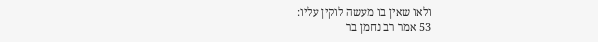ולאו שאין בו מעשה לוקין עליו:
53 אמר רב נחמן בר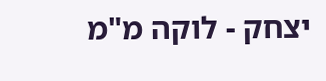יצחק - לוקה מ"מ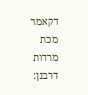דקאמר מכת מרדות דרבנן: